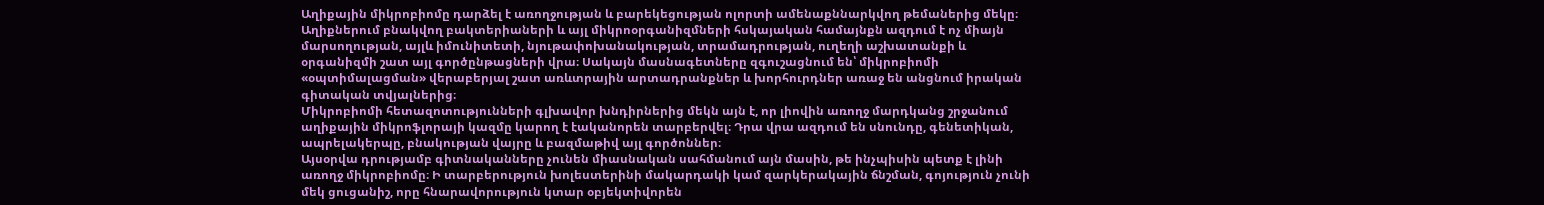Աղիքային միկրոբիոմը դարձել է առողջության և բարեկեցության ոլորտի ամենաքննարկվող թեմաներից մեկը։ Աղիքներում բնակվող բակտերիաների և այլ միկրոօրգանիզմների հսկայական համայնքն ազդում է ոչ միայն մարսողության, այլև իմունիտետի, նյութափոխանակության, տրամադրության, ուղեղի աշխատանքի և օրգանիզմի շատ այլ գործընթացների վրա։ Սակայն մասնագետները զգուշացնում են՝ միկրոբիոմի «օպտիմալացման» վերաբերյալ շատ առևտրային արտադրանքներ և խորհուրդներ առաջ են անցնում իրական գիտական տվյալներից։
Միկրոբիոմի հետազոտությունների գլխավոր խնդիրներից մեկն այն է, որ լիովին առողջ մարդկանց շրջանում աղիքային միկրոֆլորայի կազմը կարող է էականորեն տարբերվել։ Դրա վրա ազդում են սնունդը, գենետիկան, ապրելակերպը, բնակության վայրը և բազմաթիվ այլ գործոններ։
Այսօրվա դրությամբ գիտնականները չունեն միասնական սահմանում այն մասին, թե ինչպիսին պետք է լինի առողջ միկրոբիոմը։ Ի տարբերություն խոլեստերինի մակարդակի կամ զարկերակային ճնշման, գոյություն չունի մեկ ցուցանիշ, որը հնարավորություն կտար օբյեկտիվորեն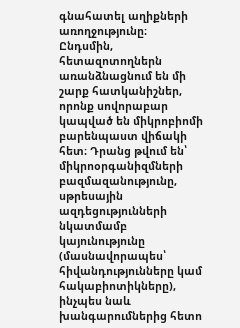գնահատել աղիքների առողջությունը։
Ընդսմին, հետազոտողներն առանձնացնում են մի շարք հատկանիշներ, որոնք սովորաբար կապված են միկրոբիոմի բարենպաստ վիճակի հետ։ Դրանց թվում են՝ միկրոօրգանիզմների բազմազանությունը, սթրեսային ազդեցությունների նկատմամբ կայունությունը (մասնավորապես՝ հիվանդությունները կամ հակաբիոտիկները), ինչպես նաև խանգարումներից հետո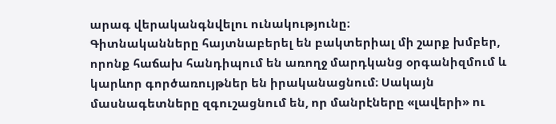արագ վերականգնվելու ունակությունը։
Գիտնականները հայտնաբերել են բակտերիալ մի շարք խմբեր, որոնք հաճախ հանդիպում են առողջ մարդկանց օրգանիզմում և կարևոր գործառույթներ են իրականացնում։ Սակայն մասնագետները զգուշացնում են, որ մանրէները «լավերի» ու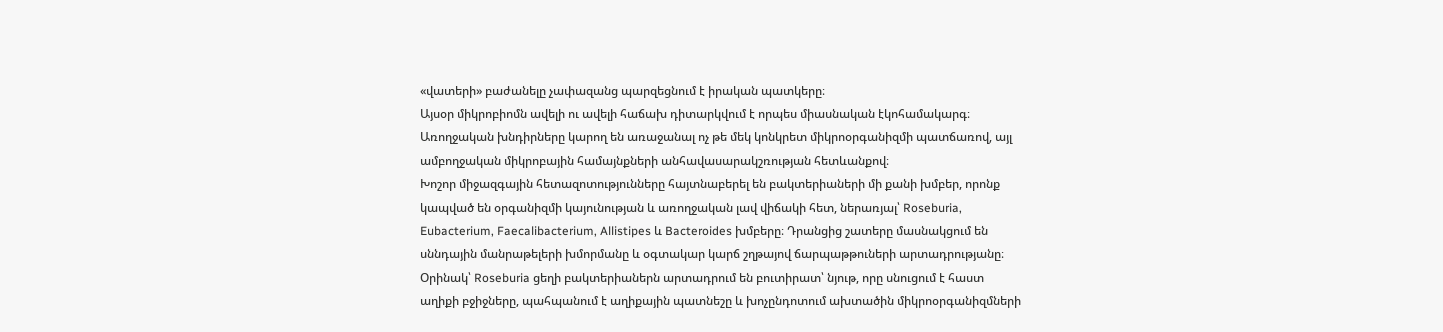«վատերի» բաժանելը չափազանց պարզեցնում է իրական պատկերը։
Այսօր միկրոբիոմն ավելի ու ավելի հաճախ դիտարկվում է որպես միասնական էկոհամակարգ։ Առողջական խնդիրները կարող են առաջանալ ոչ թե մեկ կոնկրետ միկրոօրգանիզմի պատճառով, այլ ամբողջական միկրոբային համայնքների անհավասարակշռության հետևանքով։
Խոշոր միջազգային հետազոտությունները հայտնաբերել են բակտերիաների մի քանի խմբեր, որոնք կապված են օրգանիզմի կայունության և առողջական լավ վիճակի հետ, ներառյալ՝ Roseburia, Eubacterium, Faecalibacterium, Allistipes և Bacteroides խմբերը։ Դրանցից շատերը մասնակցում են սննդային մանրաթելերի խմորմանը և օգտակար կարճ շղթայով ճարպաթթուների արտադրությանը։
Օրինակ՝ Roseburia ցեղի բակտերիաներն արտադրում են բուտիրատ՝ նյութ, որը սնուցում է հաստ աղիքի բջիջները, պահպանում է աղիքային պատնեշը և խոչընդոտում ախտածին միկրոօրգանիզմների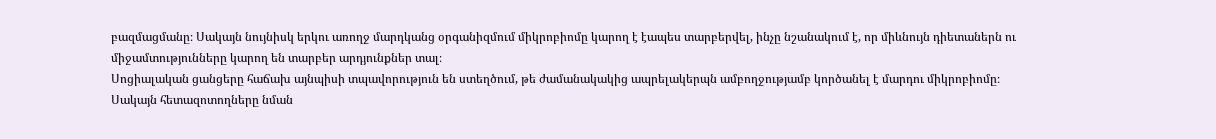բազմացմանը։ Սակայն նույնիսկ երկու առողջ մարդկանց օրգանիզմում միկրոբիոմը կարող է էապես տարբերվել, ինչը նշանակում է, որ միևնույն դիետաներն ու միջամտությունները կարող են տարբեր արդյունքներ տալ։
Սոցիալական ցանցերը հաճախ այնպիսի տպավորություն են ստեղծում, թե ժամանակակից ապրելակերպն ամբողջությամբ կործանել է մարդու միկրոբիոմը։ Սակայն հետազոտողները նման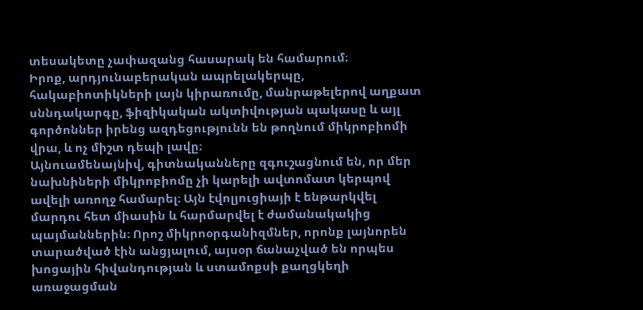տեսակետը չափազանց հասարակ են համարում։
Իրոք, արդյունաբերական ապրելակերպը, հակաբիոտիկների լայն կիրառումը, մանրաթելերով աղքատ սննդակարգը, ֆիզիկական ակտիվության պակասը և այլ գործոններ իրենց ազդեցությունն են թողնում միկրոբիոմի վրա, և ոչ միշտ դեպի լավը։
Այնուամենայնիվ, գիտնականները զգուշացնում են, որ մեր նախնիների միկրոբիոմը չի կարելի ավտոմատ կերպով ավելի առողջ համարել։ Այն էվոլյուցիայի է ենթարկվել մարդու հետ միասին և հարմարվել է ժամանակակից պայմաններին։ Որոշ միկրոօրգանիզմներ, որոնք լայնորեն տարածված էին անցյալում, այսօր ճանաչված են որպես խոցային հիվանդության և ստամոքսի քաղցկեղի առաջացման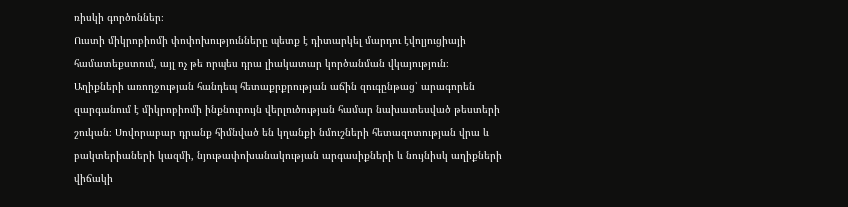ռիսկի գործոններ։
Ուստի միկրոբիոմի փոփոխությունները պետք է դիտարկել մարդու էվոլյուցիայի համատեքստում, այլ ոչ թե որպես դրա լիակատար կործանման վկայություն։
Աղիքների առողջության հանդեպ հետաքրքրության աճին զուգընթաց՝ արագորեն զարգանում է միկրոբիոմի ինքնուրույն վերլուծության համար նախատեսված թեստերի շուկան։ Սովորաբար դրանք հիմնված են կղանքի նմուշների հետազոտության վրա և բակտերիաների կազմի, նյութափոխանակության արգասիքների և նույնիսկ աղիքների վիճակի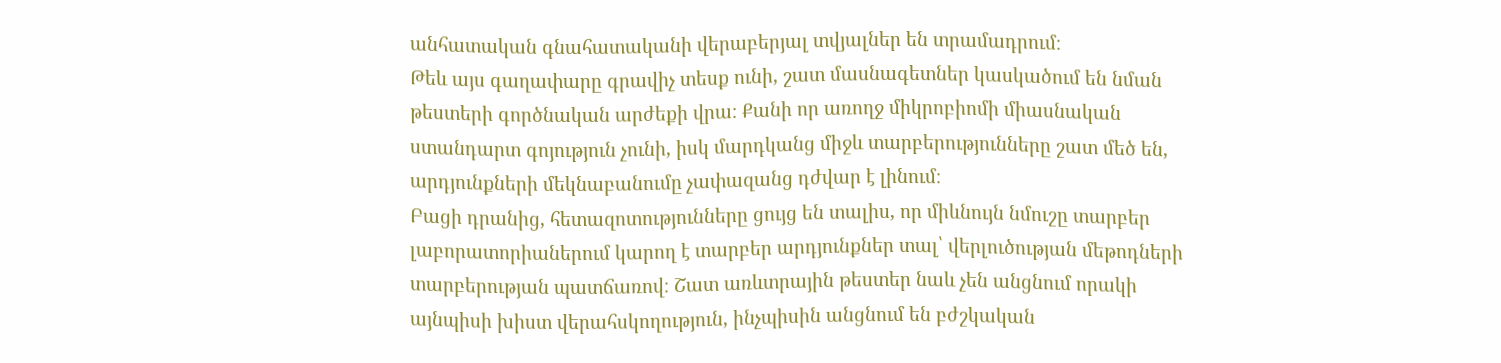անհատական գնահատականի վերաբերյալ տվյալներ են տրամադրում։
Թեև այս գաղափարը գրավիչ տեսք ունի, շատ մասնագետներ կասկածում են նման թեստերի գործնական արժեքի վրա։ Քանի որ առողջ միկրոբիոմի միասնական ստանդարտ գոյություն չունի, իսկ մարդկանց միջև տարբերությունները շատ մեծ են, արդյունքների մեկնաբանումը չափազանց դժվար է լինում։
Բացի դրանից, հետազոտությունները ցույց են տալիս, որ միևնույն նմուշը տարբեր լաբորատորիաներում կարող է տարբեր արդյունքներ տալ՝ վերլուծության մեթոդների տարբերության պատճառով։ Շատ առևտրային թեստեր նաև չեն անցնում որակի այնպիսի խիստ վերահսկողություն, ինչպիսին անցնում են բժշկական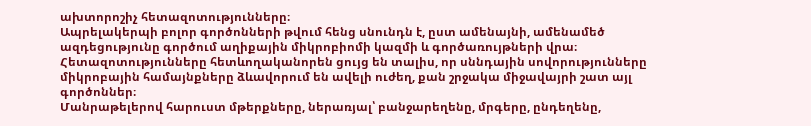ախտորոշիչ հետազոտությունները։
Ապրելակերպի բոլոր գործոնների թվում հենց սնունդն է, ըստ ամենայնի, ամենամեծ ազդեցությունը գործում աղիքային միկրոբիոմի կազմի և գործառույթների վրա։ Հետազոտությունները հետևողականորեն ցույց են տալիս, որ սննդային սովորությունները միկրոբային համայնքները ձևավորում են ավելի ուժեղ, քան շրջակա միջավայրի շատ այլ գործոններ։
Մանրաթելերով հարուստ մթերքները, ներառյալ՝ բանջարեղենը, մրգերը, ընդեղենը,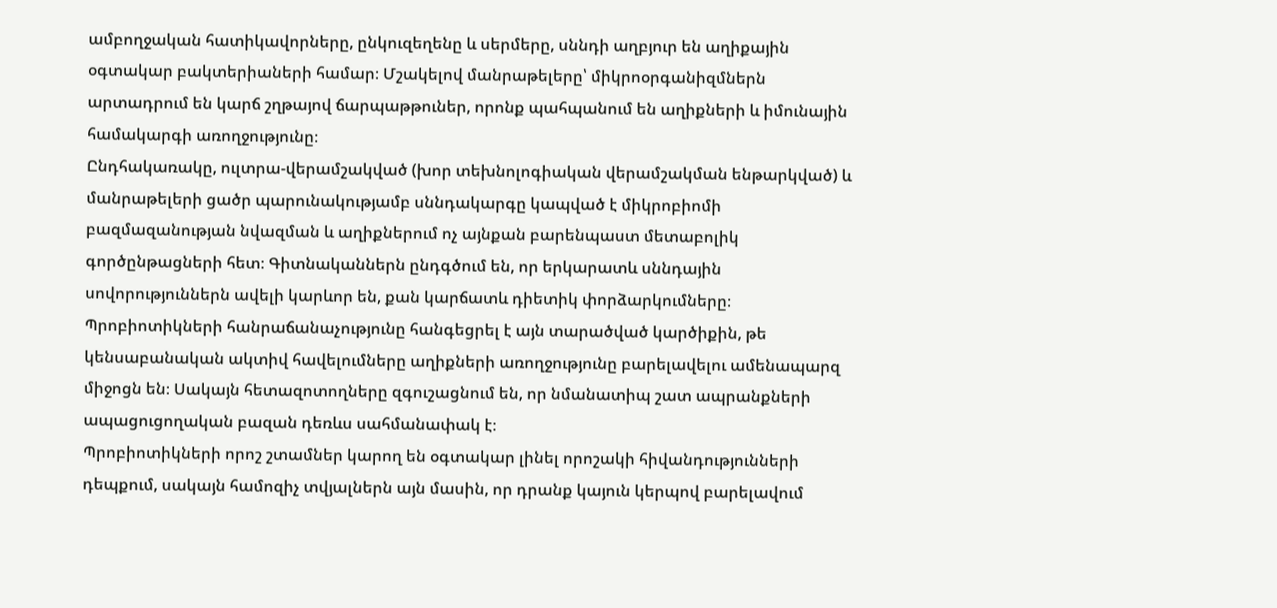ամբողջական հատիկավորները, ընկուզեղենը և սերմերը, սննդի աղբյուր են աղիքային օգտակար բակտերիաների համար։ Մշակելով մանրաթելերը՝ միկրոօրգանիզմներն արտադրում են կարճ շղթայով ճարպաթթուներ, որոնք պահպանում են աղիքների և իմունային համակարգի առողջությունը։
Ընդհակառակը, ուլտրա-վերամշակված (խոր տեխնոլոգիական վերամշակման ենթարկված) և մանրաթելերի ցածր պարունակությամբ սննդակարգը կապված է միկրոբիոմի բազմազանության նվազման և աղիքներում ոչ այնքան բարենպաստ մետաբոլիկ գործընթացների հետ։ Գիտնականներն ընդգծում են, որ երկարատև սննդային սովորություններն ավելի կարևոր են, քան կարճատև դիետիկ փորձարկումները։
Պրոբիոտիկների հանրաճանաչությունը հանգեցրել է այն տարածված կարծիքին, թե կենսաբանական ակտիվ հավելումները աղիքների առողջությունը բարելավելու ամենապարզ միջոցն են։ Սակայն հետազոտողները զգուշացնում են, որ նմանատիպ շատ ապրանքների ապացուցողական բազան դեռևս սահմանափակ է։
Պրոբիոտիկների որոշ շտամներ կարող են օգտակար լինել որոշակի հիվանդությունների դեպքում, սակայն համոզիչ տվյալներն այն մասին, որ դրանք կայուն կերպով բարելավում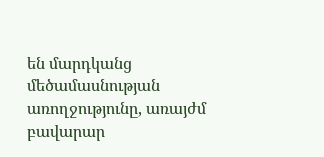են մարդկանց մեծամասնության առողջությունը, առայժմ բավարար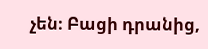չեն։ Բացի դրանից,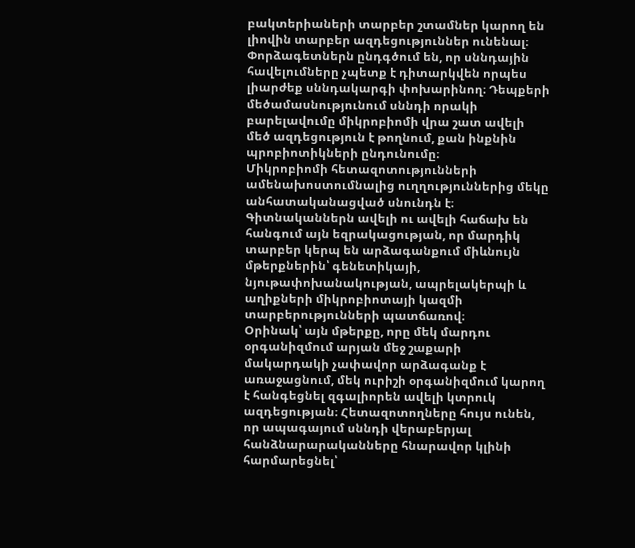բակտերիաների տարբեր շտամներ կարող են լիովին տարբեր ազդեցություններ ունենալ։
Փորձագետներն ընդգծում են, որ սննդային հավելումները չպետք է դիտարկվեն որպես լիարժեք սննդակարգի փոխարինող։ Դեպքերի մեծամասնությունում սննդի որակի բարելավումը միկրոբիոմի վրա շատ ավելի մեծ ազդեցություն է թողնում, քան ինքնին պրոբիոտիկների ընդունումը։
Միկրոբիոմի հետազոտությունների ամենախոստումնալից ուղղություններից մեկը անհատականացված սնունդն է։ Գիտնականներն ավելի ու ավելի հաճախ են հանգում այն եզրակացության, որ մարդիկ տարբեր կերպ են արձագանքում միևնույն մթերքներին՝ գենետիկայի, նյութափոխանակության, ապրելակերպի և աղիքների միկրոբիոտայի կազմի տարբերությունների պատճառով։
Օրինակ՝ այն մթերքը, որը մեկ մարդու օրգանիզմում արյան մեջ շաքարի մակարդակի չափավոր արձագանք է առաջացնում, մեկ ուրիշի օրգանիզմում կարող է հանգեցնել զգալիորեն ավելի կտրուկ ազդեցության։ Հետազոտողները հույս ունեն, որ ապագայում սննդի վերաբերյալ հանձնարարականները հնարավոր կլինի հարմարեցնել՝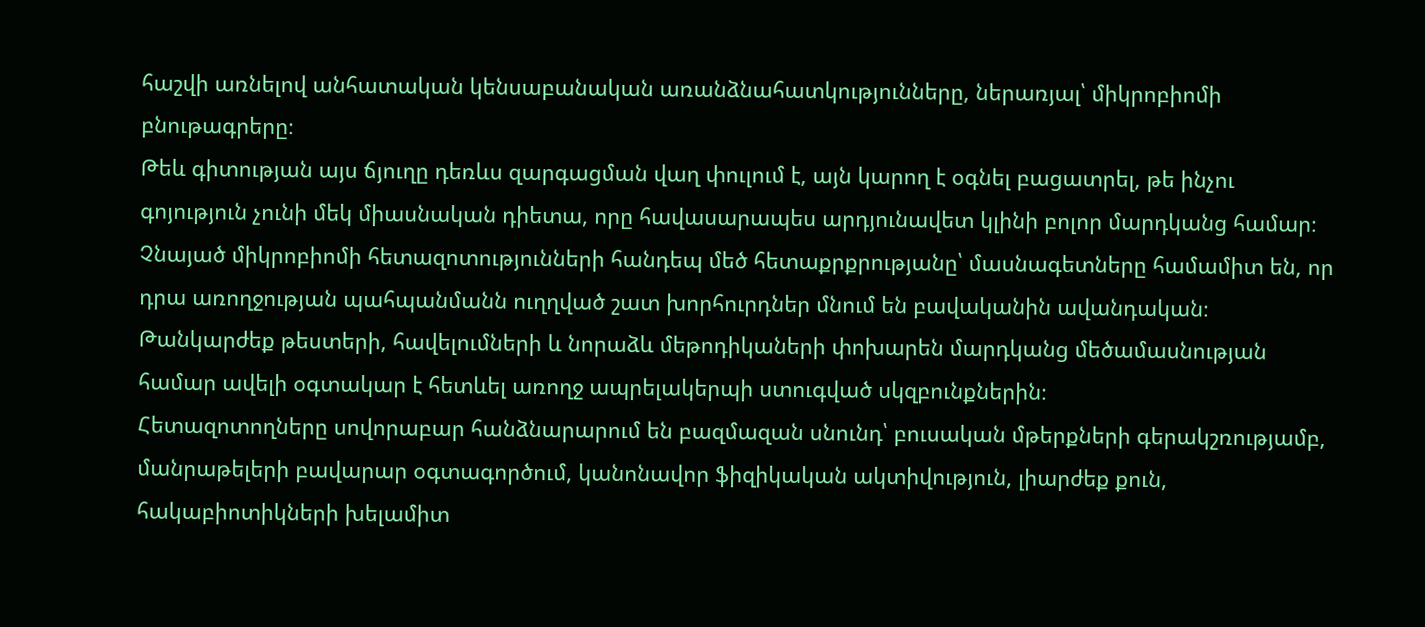հաշվի առնելով անհատական կենսաբանական առանձնահատկությունները, ներառյալ՝ միկրոբիոմի բնութագրերը։
Թեև գիտության այս ճյուղը դեռևս զարգացման վաղ փուլում է, այն կարող է օգնել բացատրել, թե ինչու գոյություն չունի մեկ միասնական դիետա, որը հավասարապես արդյունավետ կլինի բոլոր մարդկանց համար։
Չնայած միկրոբիոմի հետազոտությունների հանդեպ մեծ հետաքրքրությանը՝ մասնագետները համամիտ են, որ դրա առողջության պահպանմանն ուղղված շատ խորհուրդներ մնում են բավականին ավանդական։ Թանկարժեք թեստերի, հավելումների և նորաձև մեթոդիկաների փոխարեն մարդկանց մեծամասնության համար ավելի օգտակար է հետևել առողջ ապրելակերպի ստուգված սկզբունքներին։
Հետազոտողները սովորաբար հանձնարարում են բազմազան սնունդ՝ բուսական մթերքների գերակշռությամբ, մանրաթելերի բավարար օգտագործում, կանոնավոր ֆիզիկական ակտիվություն, լիարժեք քուն, հակաբիոտիկների խելամիտ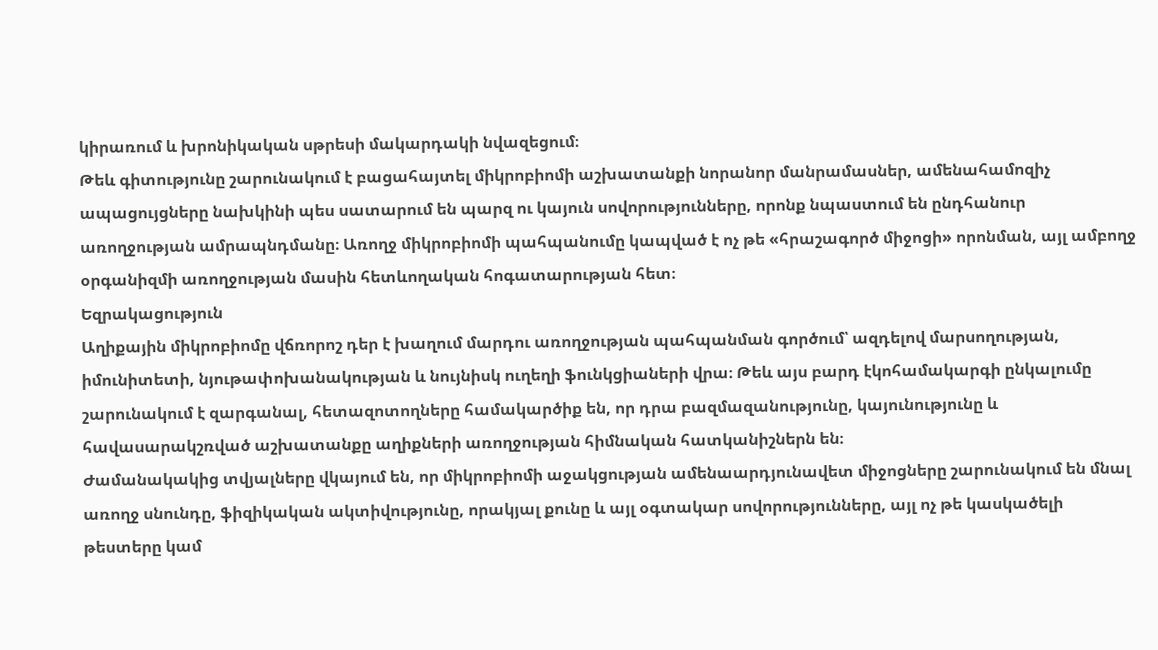կիրառում և խրոնիկական սթրեսի մակարդակի նվազեցում։
Թեև գիտությունը շարունակում է բացահայտել միկրոբիոմի աշխատանքի նորանոր մանրամասներ, ամենահամոզիչ ապացույցները նախկինի պես սատարում են պարզ ու կայուն սովորությունները, որոնք նպաստում են ընդհանուր առողջության ամրապնդմանը։ Առողջ միկրոբիոմի պահպանումը կապված է ոչ թե «հրաշագործ միջոցի» որոնման, այլ ամբողջ օրգանիզմի առողջության մասին հետևողական հոգատարության հետ։
Եզրակացություն
Աղիքային միկրոբիոմը վճռորոշ դեր է խաղում մարդու առողջության պահպանման գործում՝ ազդելով մարսողության, իմունիտետի, նյութափոխանակության և նույնիսկ ուղեղի ֆունկցիաների վրա։ Թեև այս բարդ էկոհամակարգի ընկալումը շարունակում է զարգանալ, հետազոտողները համակարծիք են, որ դրա բազմազանությունը, կայունությունը և հավասարակշռված աշխատանքը աղիքների առողջության հիմնական հատկանիշներն են։
Ժամանակակից տվյալները վկայում են, որ միկրոբիոմի աջակցության ամենաարդյունավետ միջոցները շարունակում են մնալ առողջ սնունդը, ֆիզիկական ակտիվությունը, որակյալ քունը և այլ օգտակար սովորությունները, այլ ոչ թե կասկածելի թեստերը կամ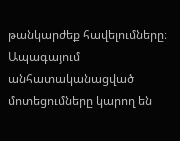թանկարժեք հավելումները։ Ապագայում անհատականացված մոտեցումները կարող են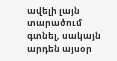ավելի լայն տարածում գտնել, սակայն արդեն այսօր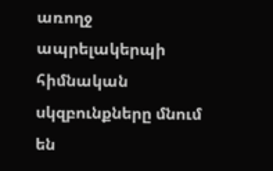առողջ ապրելակերպի հիմնական սկզբունքները մնում են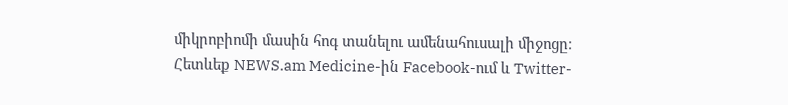միկրոբիոմի մասին հոգ տանելու ամենահուսալի միջոցը։
Հետևեք NEWS.am Medicine-ին Facebook-ում և Twitter-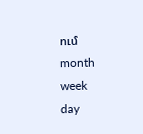ում
month
week
day